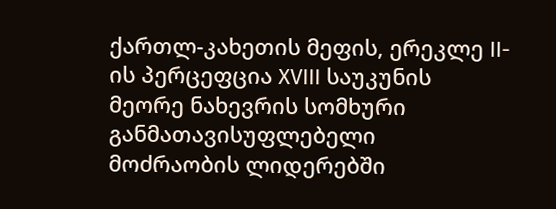ქართლ-კახეთის მეფის, ერეკლე II-ის პერცეფცია XVIII საუკუნის მეორე ნახევრის სომხური განმათავისუფლებელი მოძრაობის ლიდერებში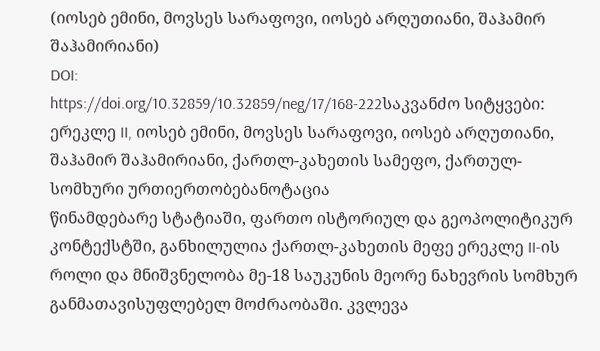(იოსებ ემინი, მოვსეს სარაფოვი, იოსებ არღუთიანი, შაჰამირ შაჰამირიანი)
DOI:
https://doi.org/10.32859/10.32859/neg/17/168-222საკვანძო სიტყვები:
ერეკლე II, იოსებ ემინი, მოვსეს სარაფოვი, იოსებ არღუთიანი, შაჰამირ შაჰამირიანი, ქართლ-კახეთის სამეფო, ქართულ-სომხური ურთიერთობებანოტაცია
წინამდებარე სტატიაში, ფართო ისტორიულ და გეოპოლიტიკურ კონტექსტში, განხილულია ქართლ-კახეთის მეფე ერეკლე II-ის როლი და მნიშვნელობა მე-18 საუკუნის მეორე ნახევრის სომხურ განმათავისუფლებელ მოძრაობაში. კვლევა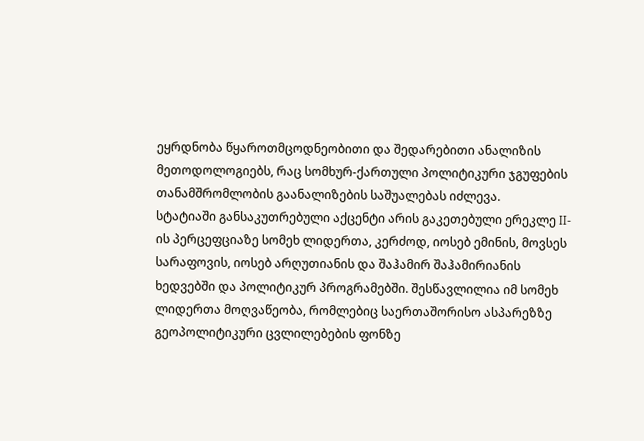ეყრდნობა წყაროთმცოდნეობითი და შედარებითი ანალიზის მეთოდოლოგიებს, რაც სომხურ-ქართული პოლიტიკური ჯგუფების თანამშრომლობის გაანალიზების საშუალებას იძლევა.
სტატიაში განსაკუთრებული აქცენტი არის გაკეთებული ერეკლე II-ის პერცეფციაზე სომეხ ლიდერთა, კერძოდ, იოსებ ემინის, მოვსეს სარაფოვის, იოსებ არღუთიანის და შაჰამირ შაჰამირიანის ხედვებში და პოლიტიკურ პროგრამებში. შესწავლილია იმ სომეხ ლიდერთა მოღვაწეობა, რომლებიც საერთაშორისო ასპარეზზე გეოპოლიტიკური ცვლილებების ფონზე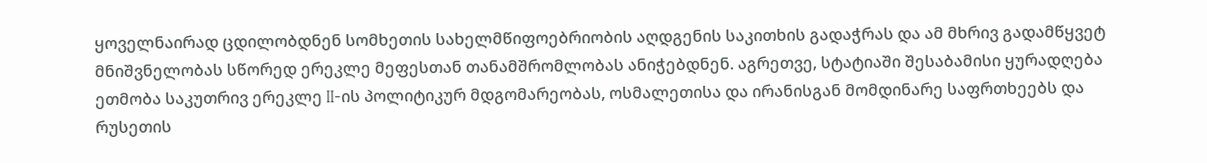ყოველნაირად ცდილობდნენ სომხეთის სახელმწიფოებრიობის აღდგენის საკითხის გადაჭრას და ამ მხრივ გადამწყვეტ მნიშვნელობას სწორედ ერეკლე მეფესთან თანამშრომლობას ანიჭებდნენ. აგრეთვე, სტატიაში შესაბამისი ყურადღება ეთმობა საკუთრივ ერეკლე II-ის პოლიტიკურ მდგომარეობას, ოსმალეთისა და ირანისგან მომდინარე საფრთხეებს და რუსეთის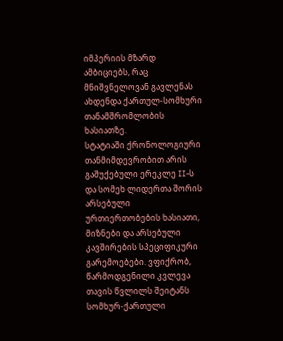იმპერიის მზარდ ამბიციებს, რაც მნიშვნელოვან გავლენას ახდენდა ქართულ-სომხური თანამშრომლობის ხასიათზე.
სტატიაში ქრონოლოგიური თანმიმდევრობით არის გაშუქებული ერეკლე II-ს და სომეხ ლიდერთა შორის არსებული ურთიერთობების ხასიათი, მიზნები და არსებული კავშირების სპეციფიკური გარემოებები. ვფიქრობ, წარმოდგენილი კვლევა თავის წვლილს შეიტანს სომხურ-ქართული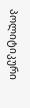პოლიტიკური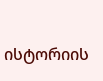ისტორიის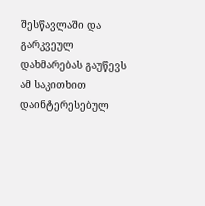შესწავლაში და გარკვეულ დახმარებას გაუწევს ამ საკითხით დაინტერესებულ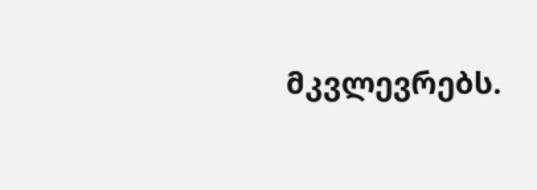მკვლევრებს.